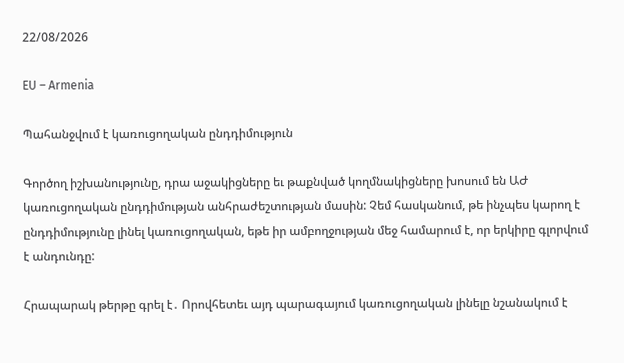22/08/2026

EU – Armenia

Պահանջվում է կառուցողական ընդդիմություն

Գործող իշխանությունը, դրա աջակիցները եւ թաքնված կողմնակիցները խոսում են ԱԺ կառուցողական ընդդիմության անհրաժեշտության մասին: Չեմ հասկանում, թե ինչպես կարող է ընդդիմությունը լինել կառուցողական, եթե իր ամբողջության մեջ համարում է, որ երկիրը գլորվում է անդունդը:

Հրապարակ թերթը գրել է․ Որովհետեւ այդ պարագայում կառուցողական լինելը նշանակում է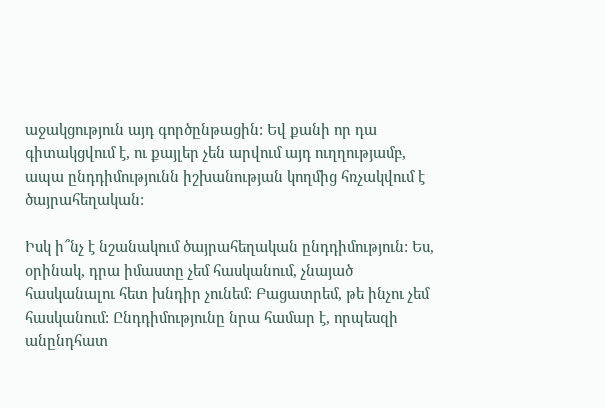աջակցություն այդ գործընթացին: Եվ քանի որ դա գիտակցվում է, ու քայլեր չեն արվում այդ ուղղությամբ, ապա ընդդիմությունն իշխանության կողմից հռչակվում է ծայրահեղական:

Իսկ ի՞նչ է նշանակում ծայրահեղական ընդդիմություն: Ես, օրինակ, դրա իմաստը չեմ հասկանում, չնայած հասկանալու հետ խնդիր չունեմ: Բացատրեմ, թե ինչու չեմ հասկանում: Ընդդիմությունը նրա համար է, որպեսզի անընդհատ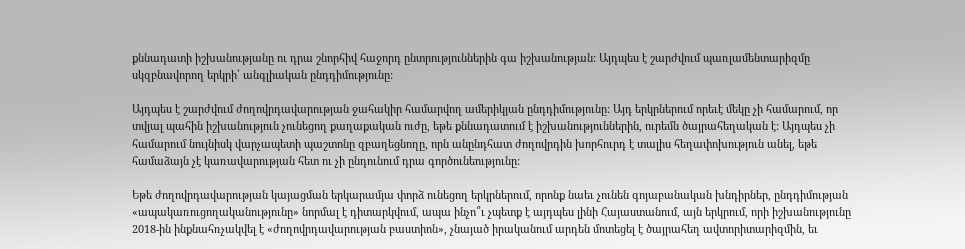քննադատի իշխանությանը ու դրա շնորհիվ հաջորդ ընտրություններին գա իշխանության: Այդպես է շարժվում պառլամենտարիզմը սկզբնավորող երկրի՝ անգլիական ընդդիմությունը:

Այդպես է շարժվում ժողովրդավարության ջահակիր համարվող ամերիկյան ընդդիմությունը: Այդ երկրներում որեւէ մեկը չի համարում, որ տվյալ պահին իշխանություն չունեցող քաղաքական ուժը, եթե քննադատում է իշխանություններին, ուրեմն ծայրահեղական է: Այդպես չի համարում նույնիսկ վարչապետի պաշտոնը զբաղեցնողը, որն անընդհատ ժողովրդին խորհուրդ է տալիս հեղափոխություն անել, եթե համաձայն չէ կառավարության հետ ու չի ընդունում դրա գործունեությունը:

Եթե ժողովրդավարության կայացման երկարամյա փորձ ունեցող երկրներում, որոնք նաեւ չունեն գոյաբանական խնդիրներ, ընդդիմության «ապակառուցողականությունը» նորմալ է դիտարկվում, ապա ինչո՞ւ չպետք է այդպես լինի Հայաստանում, այն երկրում, որի իշխանությունը 2018-ին ինքնահռչակվել է «ժողովրդավարության բաստիոն», չնայած իրականում արդեն մոտեցել է ծայրահեղ ավտորիտարիզմին, եւ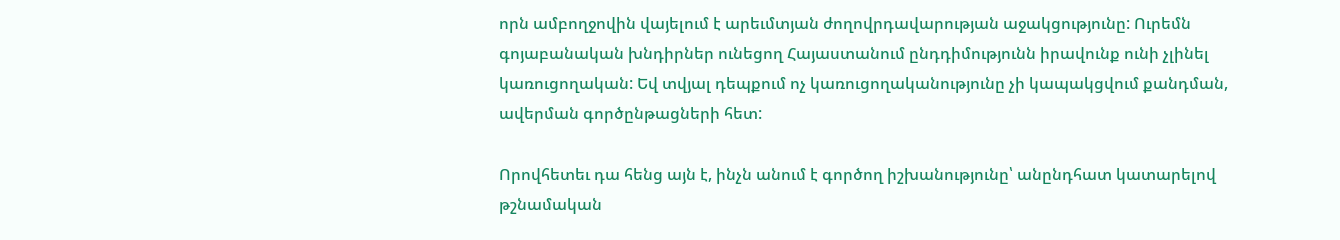որն ամբողջովին վայելում է արեւմտյան ժողովրդավարության աջակցությունը: Ուրեմն գոյաբանական խնդիրներ ունեցող Հայաստանում ընդդիմությունն իրավունք ունի չլինել կառուցողական: Եվ տվյալ դեպքում ոչ կառուցողականությունը չի կապակցվում քանդման, ավերման գործընթացների հետ:

Որովհետեւ դա հենց այն է, ինչն անում է գործող իշխանությունը՝ անընդհատ կատարելով թշնամական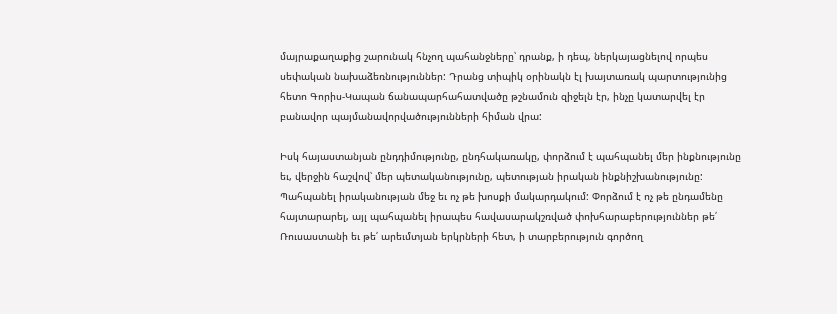մայրաքաղաքից շարունակ հնչող պահանջները՝ դրանք, ի դեպ, ներկայացնելով որպես սեփական նախաձեռնություններ: Դրանց տիպիկ օրինակն էլ խայտառակ պարտությունից հետո Գորիս-Կապան ճանապարհահատվածը թշնամուն զիջելն էր, ինչը կատարվել էր բանավոր պայմանավորվածությունների հիման վրա:

Իսկ հայաստանյան ընդդիմությունը, ընդհակառակը, փորձում է պահպանել մեր ինքնությունը եւ, վերջին հաշվով՝ մեր պետականությունը, պետության իրական ինքնիշխանությունը: Պահպանել իրականության մեջ եւ ոչ թե խոսքի մակարդակում: Փորձում է ոչ թե ընդամենը հայտարարել, այլ պահպանել իրապես հավասարակշռված փոխհարաբերություններ թե՛ Ռուսաստանի եւ թե՛ արեւմտյան երկրների հետ, ի տարբերություն գործող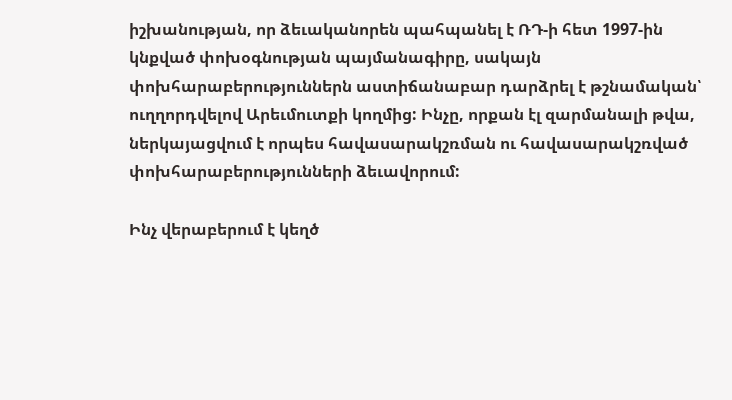իշխանության, որ ձեւականորեն պահպանել է ՌԴ-ի հետ 1997-ին կնքված փոխօգնության պայմանագիրը, սակայն փոխհարաբերություններն աստիճանաբար դարձրել է թշնամական՝ ուղղորդվելով Արեւմուտքի կողմից: Ինչը, որքան էլ զարմանալի թվա, ներկայացվում է որպես հավասարակշռման ու հավասարակշռված փոխհարաբերությունների ձեւավորում:

Ինչ վերաբերում է կեղծ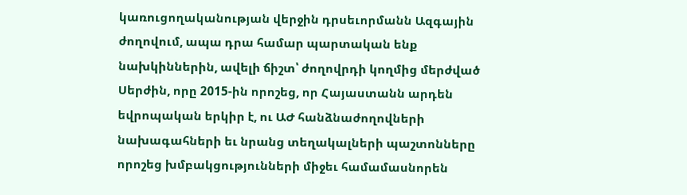կառուցողականության վերջին դրսեւորմանն Ազգային ժողովում, ապա դրա համար պարտական ենք նախկիններին, ավելի ճիշտ՝ ժողովրդի կողմից մերժված Սերժին, որը 2015-ին որոշեց, որ Հայաստանն արդեն եվրոպական երկիր է, ու ԱԺ հանձնաժողովների նախագահների եւ նրանց տեղակալների պաշտոնները որոշեց խմբակցությունների միջեւ համամասնորեն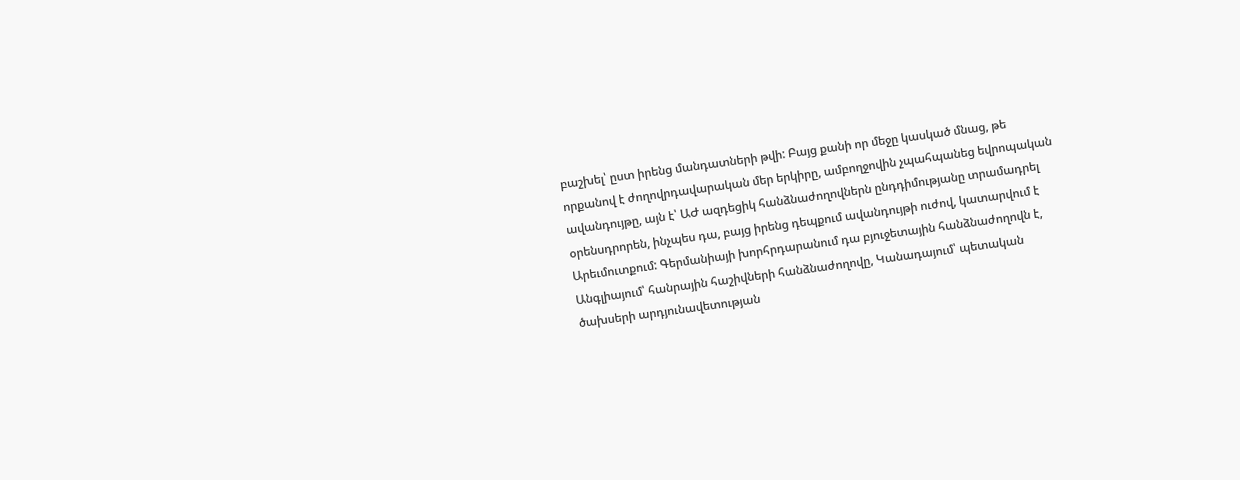բաշխել՝ ըստ իրենց մանդատների թվի: Բայց քանի որ մեջը կասկած մնաց, թե որքանով է ժողովրդավարական մեր երկիրը, ամբողջովին չպահպանեց եվրոպական ավանդույթը, այն է՝ ԱԺ ազդեցիկ հանձնաժողովներն ընդդիմությանը տրամադրել օրենսդրորեն, ինչպես դա, բայց իրենց դեպքում ավանդույթի ուժով, կատարվում է Արեւմուտքում: Գերմանիայի խորհրդարանում դա բյուջետային հանձնաժողովն է, Անգլիայում՝ հանրային հաշիվների հանձնաժողովը, Կանադայում՝ պետական ծախսերի արդյունավետության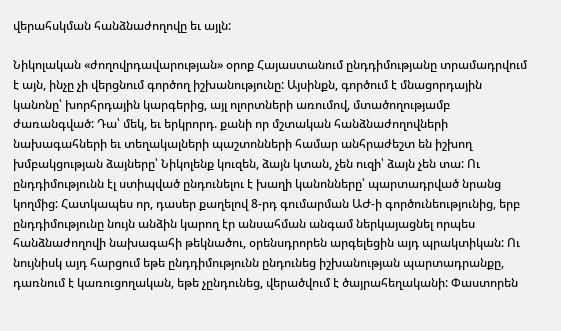վերահսկման հանձնաժողովը եւ այլն:

Նիկոլական «ժողովրդավարության» օրոք Հայաստանում ընդդիմությանը տրամադրվում է այն, ինչը չի վերցնում գործող իշխանությունը: Այսինքն, գործում է մնացորդային կանոնը՝ խորհրդային կարգերից, այլ ոլորտների առումով, մտածողությամբ ժառանգված: Դա՝ մեկ, եւ երկրորդ. քանի որ մշտական հանձնաժողովների նախագահների եւ տեղակալների պաշտոնների համար անհրաժեշտ են իշխող խմբակցության ձայները՝ Նիկոլենք կուզեն, ձայն կտան, չեն ուզի՝ ձայն չեն տա: Ու ընդդիմությունն էլ ստիպված ընդունելու է խաղի կանոնները՝ պարտադրված նրանց կողմից: Հատկապես որ, դասեր քաղելով 8-րդ գումարման ԱԺ-ի գործունեությունից, երբ ընդդիմությունը նույն անձին կարող էր անսահման անգամ ներկայացնել որպես հանձնաժողովի նախագահի թեկնածու, օրենսդրորեն արգելեցին այդ պրակտիկան: Ու նույնիսկ այդ հարցում եթե ընդդիմությունն ընդունեց իշխանության պարտադրանքը, դառնում է կառուցողական, եթե չընդունեց, վերածվում է ծայրահեղականի: Փաստորեն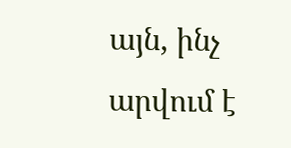այն, ինչ արվում է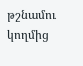թշնամու կողմից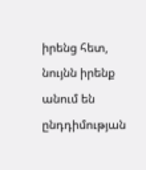իրենց հետ, նույնն իրենք անում են ընդդիմության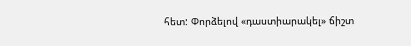հետ: Փորձելով «դաստիարակել» ճիշտ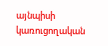այնպիսի կառուցողական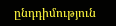ընդդիմություն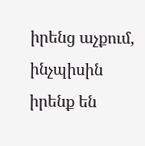իրենց աչքում, ինչպիսին իրենք են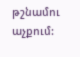թշնամու աչքում: